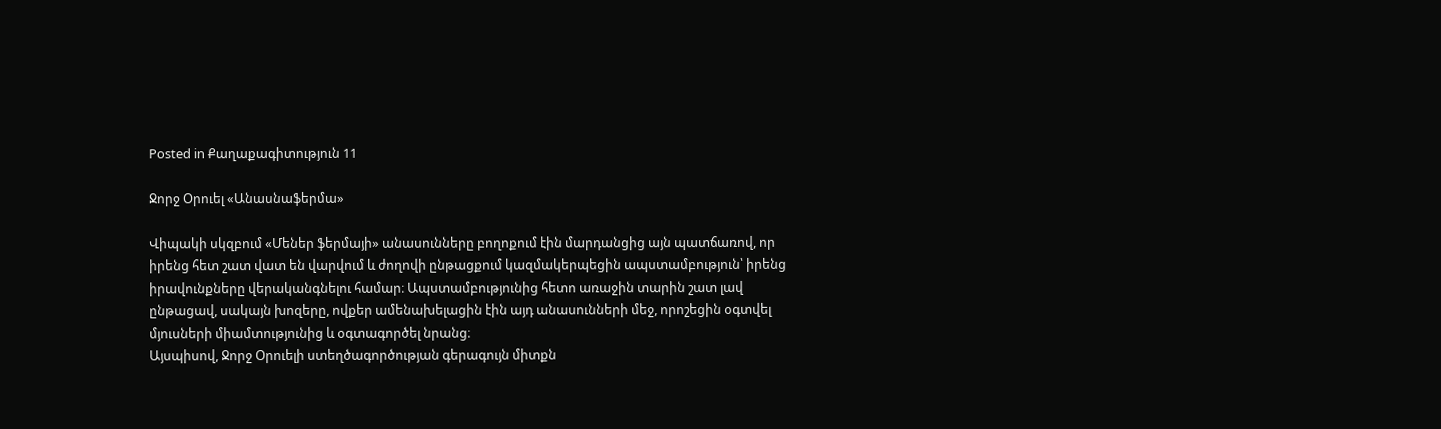Posted in Քաղաքագիտություն 11

Ջորջ Օրուել «Անասնաֆերմա»

Վիպակի սկզբում «Մեներ ֆերմայի» անասունները բողոքում էին մարդանցից այն պատճառով, որ իրենց հետ շատ վատ են վարվում և ժողովի ընթացքում կազմակերպեցին ապստամբություն՝ իրենց իրավունքները վերականգնելու համար։ Ապստամբությունից հետո առաջին տարին շատ լավ ընթացավ, սակայն խոզերը, ովքեր ամենախելացին էին այդ անասունների մեջ, որոշեցին օգտվել մյուսների միամտությունից և օգտագործել նրանց։
Այսպիսով, Ջորջ Օրուելի ստեղծագործության գերագույն միտքն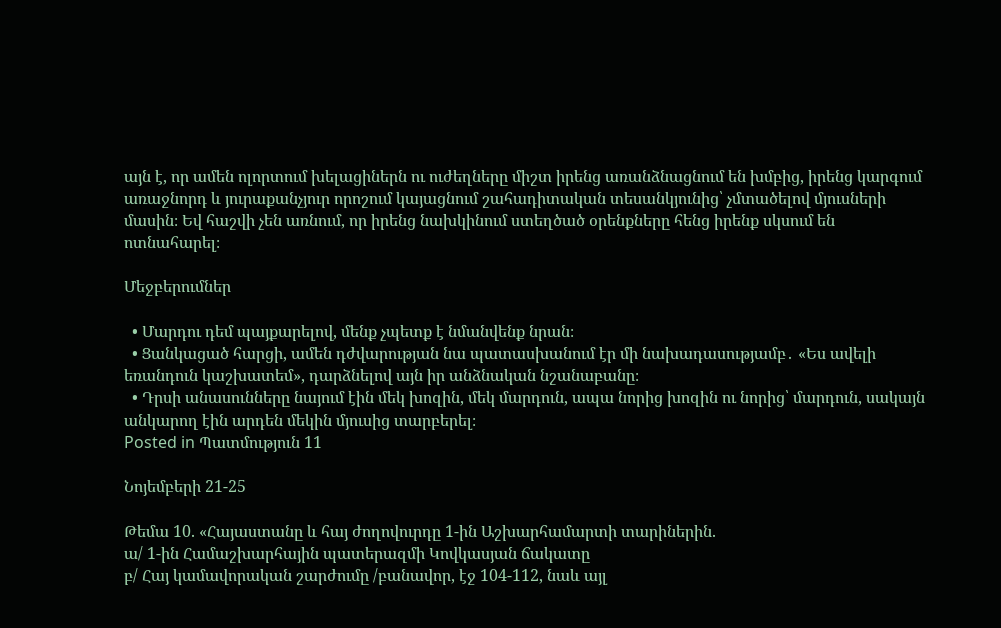այն է, որ ամեն ոլորտում խելացիներն ու ուժեղները միշտ իրենց առանձնացնում են խմբից, իրենց կարգում առաջնորդ և յուրաքանչյուր որոշում կայացնում շահադիտական տեսանկյունից՝ չմտածելով մյուսների մասին։ Եվ հաշվի չեն առնում, որ իրենց նախկինում ստեղծած օրենքները հենց իրենք սկսում են ոտնահարել։

Մեջբերումներ

  • Մարդու դեմ պայքարելով, մենք չպետք է նմանվենք նրան։
  • Ցանկացած հարցի, ամեն դժվարության նա պատասխանում էր մի նախադասությամբ․ «Ես ավելի եռանդուն կաշխատեմ», դարձնելով այն իր անձնական նշանաբանը։
  • Դրսի անասունները նայում էին մեկ խոզին, մեկ մարդուն, ապա նորից խոզին ու նորից՝ մարդուն, սակայն անկարող էին արդեն մեկին մյուսից տարբերել։
Posted in Պատմություն 11

Նոյեմբերի 21-25

Թեմա 10. «Հայաստանը և հայ ժողովուրդը 1-ին Աշխարհամարտի տարիներին.
ա/ 1-ին Համաշխարհային պատերազմի Կովկասյան ճակատը
բ/ Հայ կամավորական շարժումը /բանավոր, էջ 104-112, նաև այլ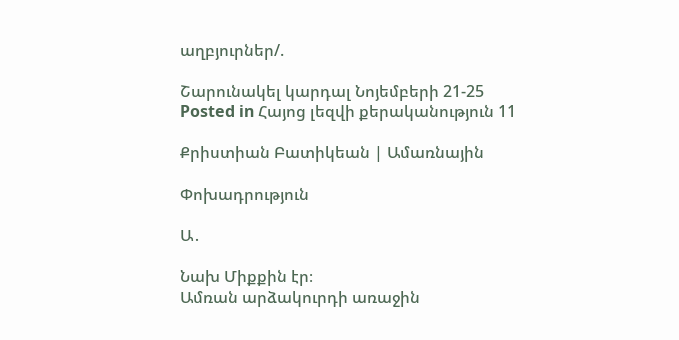աղբյուրներ/.

Շարունակել կարդալ Նոյեմբերի 21-25
Posted in Հայոց լեզվի քերականություն 11

Քրիստիան Բատիկեան | Ամառնային

Փոխադրություն

Ա․

Նախ Միքքին էր։
Ամռան արձակուրդի առաջին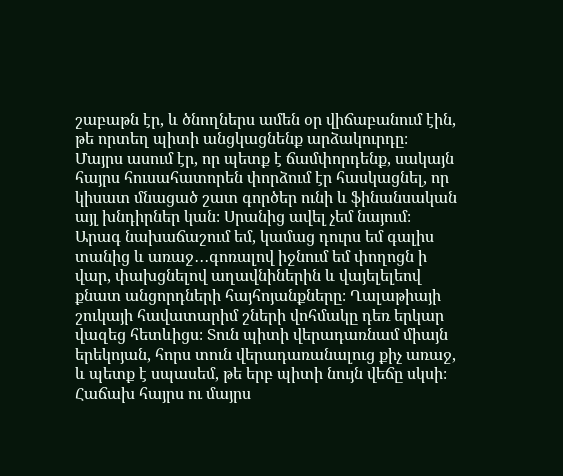շաբաթն էր, և ծնողներս ամեն օր վիճաբանում էին, թե որտեղ պիտի անցկացնենք արձակուրդը։ Մայրս ասում էր, որ պետք է ճամփորդենք, սակայն հայրս հուսահատորեն փորձում էր հասկացնել, որ կիսատ մնացած շատ գործեր ունի և ֆինանսական այլ խնդիրներ կան։ Սրանից ավել չեմ նայում։ Արագ նախաճաշում եմ, կամաց դուրս եմ գալիս տանից և առաջ․․․գոռալով իջնում եմ փողոցն ի վար, փախցնելով աղավնիներին և վայելելեով քնատ անցորդների հայհոյանքները։ Ղալաթիայի շուկայի հավատարիմ շների վոհմակը դեռ երկար վազեց հետևիցս։ Տուն պիտի վերադառնամ միայն երեկոյան, հորս տուն վերադառանալուց քիչ առաջ, և պետք է սպասեմ, թե երբ պիտի նույն վեճը սկսի։ Հաճախ հայրս ու մայրս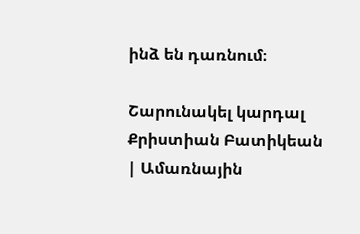ինձ են դառնում։

Շարունակել կարդալ Քրիստիան Բատիկեան | Ամառնային